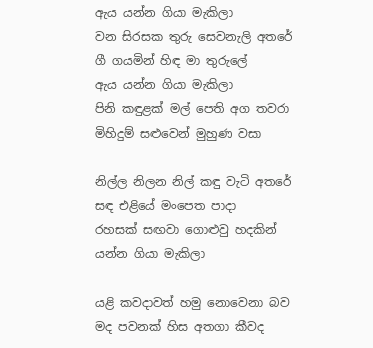ඇය යන්න ගියා මැකිලා
වන සිරසක තුරු සෙවනැලි අතරේ
ගී ගයමින් හිඳ මා තුරුලේ
ඇය යන්න ගියා මැකිලා
පිනි කඳුළක් මල් පෙති අග තවරා
මිහිදුම් සළුවෙන් මුහුණ වසා

නිල්ල නිලන නිල් කඳු වැටි අතරේ
සඳ එළියේ මංපෙත පාදා
රහසක් සඟවා ගොළුවු හදකින්
යන්න ගියා මැකිලා

යළි කවදාවත් හමු නොවෙනා බව
මද පවනක් හිස අතගා කීවද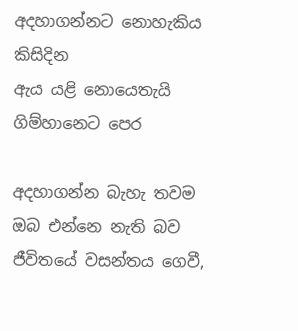අදහාගන්නට නොහැකිය කිසිදින
ඇය යළි නොයෙතැයි ගිම්හානෙට පෙර

අදහාගන්න බැහැ තවම ඔබ එන්නෙ නැති බව ජීවිතයේ වසන්තය ගෙවී,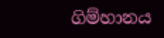ගිම්හානය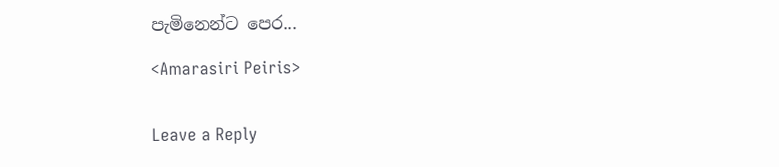පැමිනෙන්ට පෙර...

<Amarasiri Peiris>


Leave a Reply